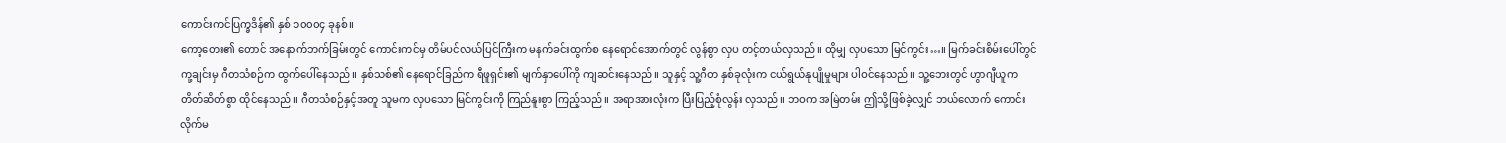ကောင်းကင်ပြက္ခဒိန်၏ နှစ် ၁၀၀၀၄ ခုနစ်။
ကော့တေး၏ တောင် အနောက်ဘက်ခြမ်းတွင် ကောင်းကင်မှ တိမ်ပင်လယ်ပြင်ကြီးက မနက်ခင်းထွက်စ နေရောင်အောက်တွင် လွန်စွာ လှပ တင့်တယ်လှသည်။ ထိုမျှ လှပသော မြင်ကွင်း…။ မြက်ခင်းစိမ်းပေါ်တွင် ကု့ချင်းမှ ဂီတသံစဉ်က ထွက်ပေါ်နေသည်။ နှစ်သစ်၏ နေရောင်ခြည်က ရီဖူရှင်း၏ မျက်နှာပေါ်ကို ကျဆင်းနေသည်။ သူနှင့် သူ့ဂီတ နှစ်ခုလုံးက ငယ်ရွယ်နုပျိုမှုများ ပါဝင်နေသည်။ သူ့ဘေးတွင် ဟွာဂျီယူက တိတ်ဆိတ်စွာ ထိုင်နေသည်။ ဂီတသံစဉ်နှင့်အတူ သူမက လှပသော မြင်ကွင်းကို ကြည်နူးစွာ ကြည့်သည်။ အရာအားလုံးက ပြီးပြည့်စုံလွန်း လှသည်။ ဘဝက အမြဲတမ်း ဤသို့ဖြစ်ခဲ့လျှင် ဘယ်လောက် ကောင်းလိုက်မ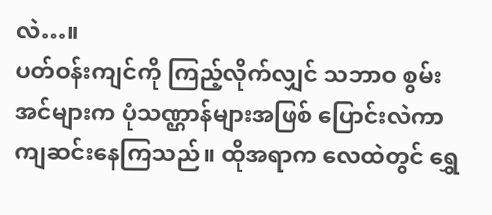လဲ…။
ပတ်ဝန်းကျင်ကို ကြည့်လိုက်လျှင် သဘာဝ စွမ်းအင်များက ပုံသဏ္ဌာန်များအဖြစ် ပြောင်းလဲကာ ကျဆင်းနေကြသည်။ ထိုအရာက လေထဲတွင် ရွှေ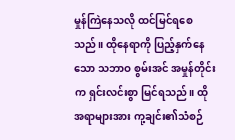မှုန်ကြဲနေသလို ထင်မြင်ရစေသည်။ ထိုနေရာကို ပြည့်နှက်နေသော သဘာဝ စွမ်းအင် အမှုန်တိုင်းက ရှင်းလင်းစွာ မြင်ရသည်။ ထိုအရာများအား ကု့ချင်း၏သံစဉ်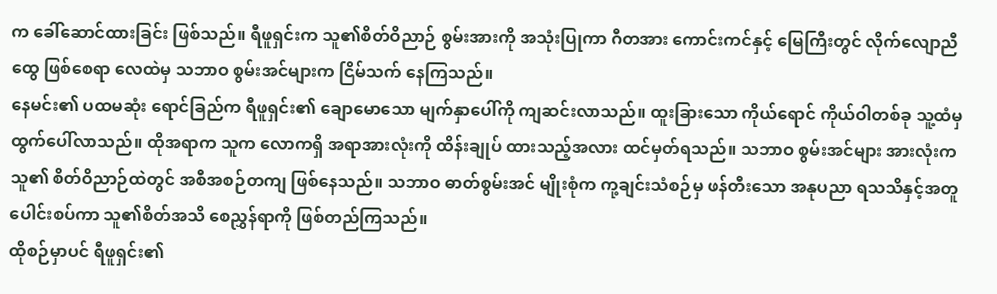က ခေါ်ဆောင်ထားခြင်း ဖြစ်သည်။ ရီဖူရှင်းက သူ၏စိတ်ဝိညာဉ် စွမ်းအားကို အသုံးပြုကာ ဂီတအား ကောင်းကင်နှင့် မြေကြီးတွင် လိုက်လျောညီထွေ ဖြစ်စေရာ လေထဲမှ သဘာဝ စွမ်းအင်များက ငြိမ်သက် နေကြသည်။
နေမင်း၏ ပထမဆုံး ရောင်ခြည်က ရီဖူရှင်း၏ ချောမောသော မျက်နှာပေါ်ကို ကျဆင်းလာသည်။ ထူးခြားသော ကိုယ်ရောင် ကိုယ်ဝါတစ်ခု သူ့ထံမှ ထွက်ပေါ်လာသည်။ ထိုအရာက သူက လောကရှိ အရာအားလုံးကို ထိန်းချုပ် ထားသည့်အလား ထင်မှတ်ရသည်။ သဘာဝ စွမ်းအင်များ အားလုံးက သူ၏ စိတ်ဝိညာဉ်ထဲတွင် အစီအစဉ်တကျ ဖြစ်နေသည်။ သဘာဝ ဓာတ်စွမ်းအင် မျိုးစုံက ကု့ချင်းသံစဉ်မှ ဖန်တီးသော အနုပညာ ရသသိနှင့်အတူ ပေါင်းစပ်ကာ သူ၏စိတ်အသိ စေညွှန်ရာကို ဖြစ်တည်ကြသည်။
ထိုစဉ်မှာပင် ရီဖူရှင်း၏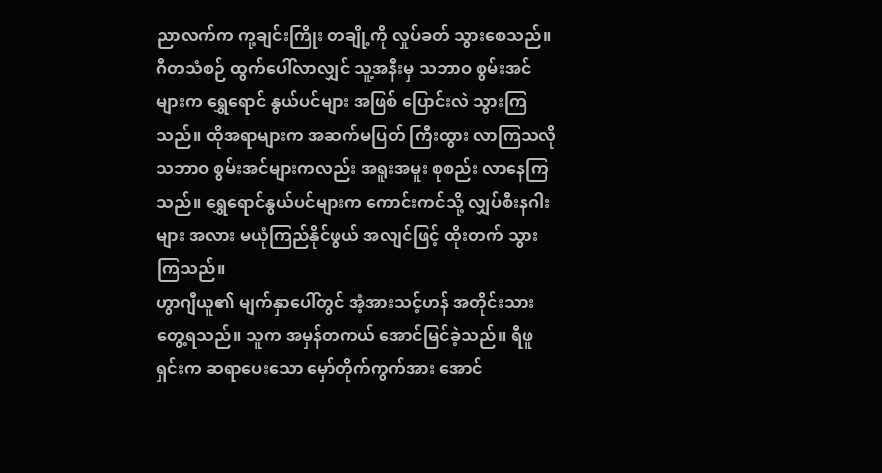ညာလက်က ကု့ချင်းကြိုး တချို့ကို လှုပ်ခတ် သွားစေသည်။ ဂီတသံစဉ် ထွက်ပေါ်လာလျှင် သူ့အနီးမှ သဘာဝ စွမ်းအင်များက ရွှေရောင် နွယ်ပင်များ အဖြစ် ပြောင်းလဲ သွားကြသည်။ ထိုအရာများက အဆက်မပြတ် ကြီးထွား လာကြသလို သဘာဝ စွမ်းအင်များကလည်း အရူးအမူး စုစည်း လာနေကြသည်။ ရွှေရောင်နွယ်ပင်များက ကောင်းကင်သို့ လျှပ်စီးနဂါးများ အလား မယုံကြည်နိုင်ဖွယ် အလျင်ဖြင့် ထိုးတက် သွားကြသည်။
ဟွာဂျီယူ၏ မျက်နှာပေါ်တွင် အံ့အားသင့်ဟန် အတိုင်းသား တွေ့ရသည်။ သူက အမှန်တကယ် အောင်မြင်ခဲ့သည်။ ရီဖူရှင်းက ဆရာပေးသော မှော်တိုက်ကွက်အား အောင်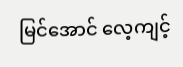မြင်အောင် လေ့ကျင့်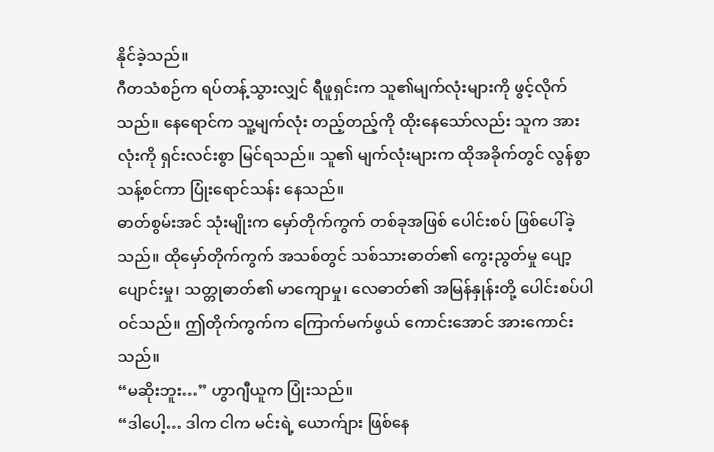နိုင်ခဲ့သည်။
ဂီတသံစဉ်က ရပ်တန့်သွားလျှင် ရီဖူရှင်းက သူ၏မျက်လုံးများကို ဖွင့်လိုက်သည်။ နေရောင်က သူ့မျက်လုံး တည့်တည့်ကို ထိုးနေသော်လည်း သူက အားလုံးကို ရှင်းလင်းစွာ မြင်ရသည်။ သူ၏ မျက်လုံးများက ထိုအခိုက်တွင် လွန်စွာ သန့်စင်ကာ ပြုံးရောင်သန်း နေသည်။
ဓာတ်စွမ်းအင် သုံးမျိုးက မှော်တိုက်ကွက် တစ်ခုအဖြစ် ပေါင်းစပ် ဖြစ်ပေါ်ခဲ့သည်။ ထိုမှော်တိုက်ကွက် အသစ်တွင် သစ်သားဓာတ်၏ ကွေးညွတ်မှု ပျော့ပျောင်းမှု၊ သတ္တုဓာတ်၏ မာကျောမှု၊ လေဓာတ်၏ အမြန်နှုန်းတို့ ပေါင်းစပ်ပါဝင်သည်။ ဤတိုက်ကွက်က ကြောက်မက်ဖွယ် ကောင်းအောင် အားကောင်းသည်။
“မဆိုးဘူး…” ဟွာဂျီယူက ပြုံးသည်။
“ဒါပေါ့… ဒါက ငါက မင်းရဲ့ ယောက်ျား ဖြစ်နေ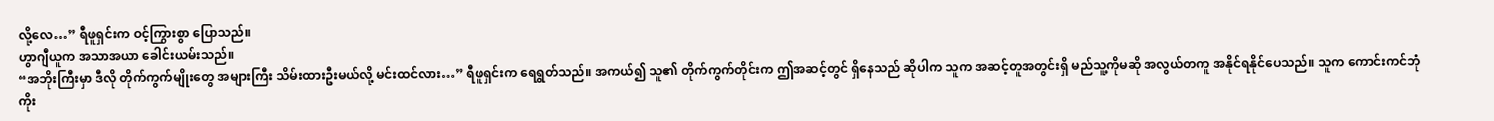လို့လေ…” ရီဖူရှင်းက ဝင့်ကြွားစွာ ပြောသည်။
ဟွာဂျီယူက အသာအယာ ခေါင်းယမ်းသည်။
“အဘိုးကြီးမှာ ဒီလို တိုက်ကွက်မျိုးတွေ အများကြီး သိမ်းထားဦးမယ်လို့ မင်းထင်လား…” ရီဖူရှင်းက ရေရွတ်သည်။ အကယ်၍ သူ၏ တိုက်ကွက်တိုင်းက ဤအဆင့်တွင် ရှိနေသည် ဆိုပါက သူက အဆင့်တူအတွင်းရှိ မည်သူ့ကိုမဆို အလွယ်တကူ အနိုင်ရနိုင်ပေသည်။ သူက ကောင်းကင်ဘုံကိုး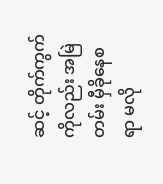ဆင့် တိုက်ကွက်ကိုလည်း အမြဲတမ်း မှီခိုနေစရာ မလို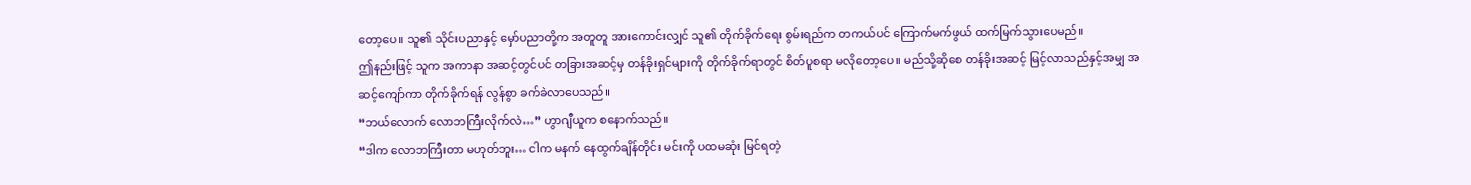တော့ပေ။ သူ၏ သိုင်းပညာနှင့် မှော်ပညာတို့က အတူတူ အားကောင်းလျှင် သူ၏ တိုက်ခိုက်ရေး စွမ်းရည်က တကယ်ပင် ကြောက်မက်ဖွယ် ထက်မြက်သွားပေမည်။
ဤနည်းဖြင့် သူက အကာနာ အဆင့်တွင်ပင် တခြားအဆင့်မှ တန်ခိုးရှင်များကို တိုက်ခိုက်ရာတွင် စိတ်ပူစရာ မလိုတော့ပေ။ မည်သို့ဆိုစေ တန်ခိုးအဆင့် မြင့်လာသည်နှင့်အမျှ အဆင့်ကျော်ကာ တိုက်ခိုက်ရန် လွန်စွာ ခက်ခဲလာပေသည်။
“ဘယ်လောက် လောဘကြီးလိုက်လဲ…” ဟွာဂျီယူက စနောက်သည်။
“ဒါက လောဘကြီးတာ မဟုတ်ဘူး… ငါက မနက် နေထွက်ချိန်တိုင်း မင်းကို ပထမဆုံး မြင်ရတဲ့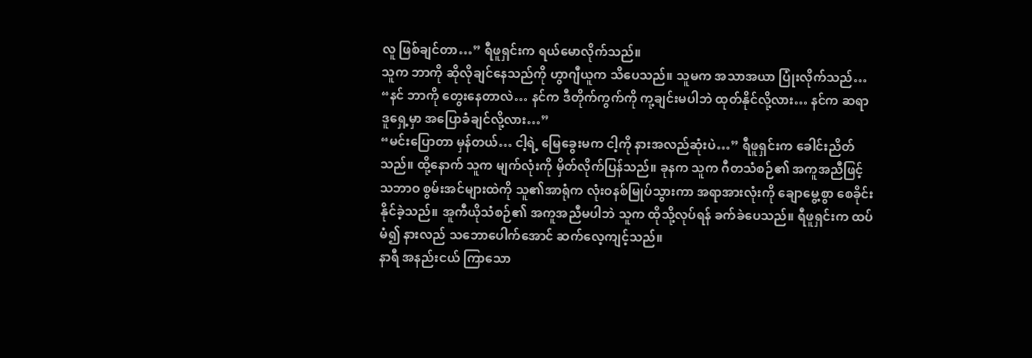လူ ဖြစ်ချင်တာ…” ရီဖူရှင်းက ရယ်မောလိုက်သည်။
သူက ဘာကို ဆိုလိုချင်နေသည်ကို ဟွာဂျီယူက သိပေသည်။ သူမက အသာအယာ ပြုံးလိုက်သည်… “နင် ဘာကို တွေးနေတာလဲ… နင်က ဒီတိုက်ကွက်ကို ကု့ချင်းမပါဘဲ ထုတ်နိုင်လို့လား… နင်က ဆရာဒူရှေ့မှာ အပြောခံချင်လို့လား…”
“မင်းပြောတာ မှန်တယ်… ငါ့ရဲ့ မြေခွေးမက ငါ့ကို နားအလည်ဆုံးပဲ…” ရီဖူရှင်းက ခေါင်းညိတ်သည်။ ထို့နောက် သူက မျက်လုံးကို မှိတ်လိုက်ပြန်သည်။ ခုနက သူက ဂီတသံစဉ်၏ အကူအညီဖြင့် သဘာဝ စွမ်းအင်များထဲကို သူ၏အာရုံက လုံးဝနစ်မြုပ်သွားကာ အရာအားလုံးကို ချောမွေ့စွာ စေခိုင်းနိုင်ခဲ့သည်။ အူကီယိုသံစဉ်၏ အကူအညီမပါဘဲ သူက ထိုသို့လုပ်ရန် ခက်ခဲပေသည်။ ရီဖူရှင်းက ထပ်မံ၍ နားလည် သဘောပေါက်အောင် ဆက်လေ့ကျင့်သည်။
နာရီ အနည်းငယ် ကြာသော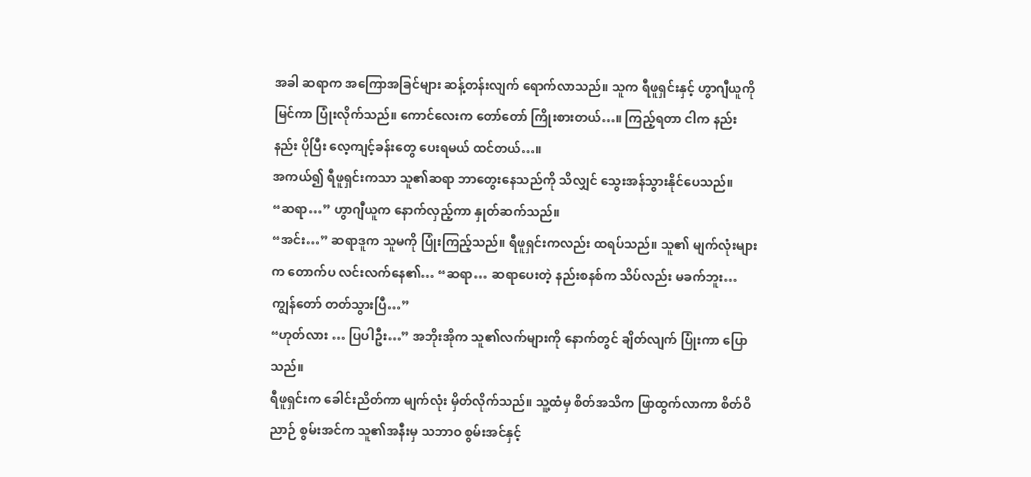အခါ ဆရာက အကြောအခြင်များ ဆန့်တန်းလျက် ရောက်လာသည်။ သူက ရီဖူရှင်းနှင့် ဟွာဂျီယူကို မြင်ကာ ပြုံးလိုက်သည်။ ကောင်လေးက တော်တော် ကြိုးစားတယ်…။ ကြည့်ရတာ ငါက နည်းနည်း ပိုပြီး လေ့ကျင့်ခန်းတွေ ပေးရမယ် ထင်တယ်…။
အကယ်၍ ရီဖူရှင်းကသာ သူ၏ဆရာ ဘာတွေးနေသည်ကို သိလျှင် သွေးအန်သွားနိုင်ပေသည်။
“ဆရာ…” ဟွာဂျီယူက နောက်လှည့်ကာ နှုတ်ဆက်သည်။
“အင်း…” ဆရာဒူက သူမကို ပြုံးကြည့်သည်။ ရီဖူရှင်းကလည်း ထရပ်သည်။ သူ၏ မျက်လုံးများက တောက်ပ လင်းလက်နေ၏… “ဆရာ… ဆရာပေးတဲ့ နည်းစနစ်က သိပ်လည်း မခက်ဘူး… ကျွန်တော် တတ်သွားပြီ…”
“ဟုတ်လား … ပြပါဦး…” အဘိုးအိုက သူ၏လက်များကို နောက်တွင် ချိတ်လျက် ပြုံးကာ ပြောသည်။
ရီဖူရှင်းက ခေါင်းညိတ်ကာ မျက်လုံး မှိတ်လိုက်သည်။ သူ့ထံမှ စိတ်အသိက ဖြာထွက်လာကာ စိတ်ဝိညာဉ် စွမ်းအင်က သူ၏အနီးမှ သဘာဝ စွမ်းအင်နှင့်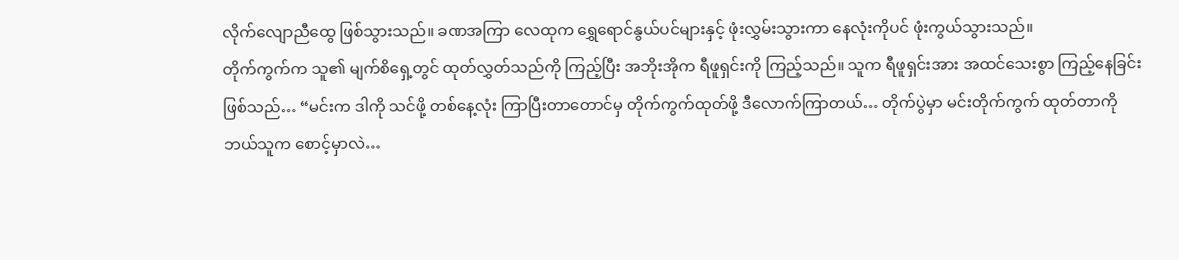လိုက်လျောညီထွေ ဖြစ်သွားသည်။ ခဏအကြာ လေထုက ရွှေရောင်နွယ်ပင်များနှင့် ဖုံးလွှမ်းသွားကာ နေလုံးကိုပင် ဖုံးကွယ်သွားသည်။
တိုက်ကွက်က သူ၏ မျက်စိရှေ့တွင် ထုတ်လွှတ်သည်ကို ကြည့်ပြီး အဘိုးအိုက ရီဖူရှင်းကို ကြည့်သည်။ သူက ရီဖူရှင်းအား အထင်သေးစွာ ကြည့်နေခြင်း ဖြစ်သည်… “မင်းက ဒါကို သင်ဖို့ တစ်နေ့လုံး ကြာပြီးတာတောင်မှ တိုက်ကွက်ထုတ်ဖို့ ဒီလောက်ကြာတယ်… တိုက်ပွဲမှာ မင်းတိုက်ကွက် ထုတ်တာကို ဘယ်သူက စောင့်မှာလဲ…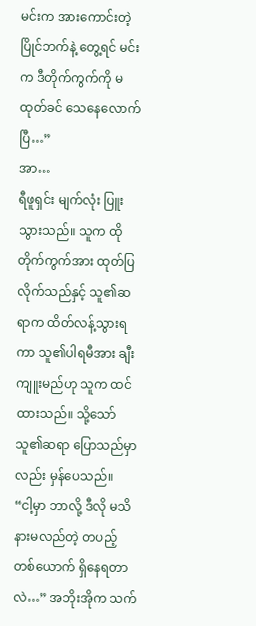မင်းက အားကောင်းတဲ့ ပြိုင်ဘက်နဲ့ တွေ့ရင် မင်းက ဒီတိုက်ကွက်ကို မထုတ်ခင် သေနေလောက်ပြီ…”
အာ…
ရီဖူရှင်း မျက်လုံး ပြူးသွားသည်။ သူက ထိုတိုက်ကွက်အား ထုတ်ပြလိုက်သည်နှင့် သူ၏ဆရာက ထိတ်လန့်သွားရကာ သူ၏ပါရမီအား ချီးကျူးမည်ဟု သူက ထင်ထားသည်။ သို့သော် သူ၏ဆရာ ပြောသည်မှာလည်း မှန်ပေသည်။
“ငါ့မှာ ဘာလို့ ဒီလို မသိနားမလည်တဲ့ တပည့်တစ်ယောက် ရှိနေရတာလဲ…” အဘိုးအိုက သက်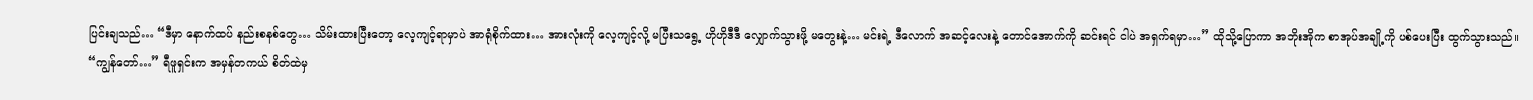ပြင်းချသည်… “ဒီမှာ နောက်ထပ် နည်းစနစ်တွေ… သိမ်းထားပြီးတော့ လေ့ကျင့်ရာမှာပဲ အာရုံစိုက်ထား… အားလုံးကို လေ့ကျင့်လို့ မပြီးသရွေ့ ဟိုဟိုဒီဒီ လျှောက်သွားဖို့ မတွေးနဲ့… မင်းရဲ့ ဒီလောက် အဆင့်လေးနဲ့ တောင်အောက်ကို ဆင်းရင် ငါပဲ အရှက်ရမှာ…” ထိုသို့ပြောကာ အဘိုးအိုက စာအုပ်အချို့ကို ပစ်ပေးပြီး ထွက်သွားသည်။
“ကျွန်တော်…” ရီဖူရှင်းက အမှန်တကယ် စိတ်ထဲမှ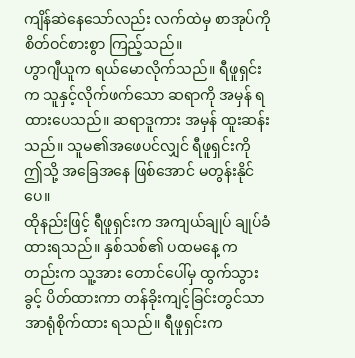ကျိန်ဆဲနေသော်လည်း လက်ထဲမှ စာအုပ်ကို စိတ်ဝင်စားစွာ ကြည့်သည်။
ဟွာဂျီယူက ရယ်မောလိုက်သည်။ ရီဖူရှင်းက သူနှင့်လိုက်ဖက်သော ဆရာကို အမှန် ရထားပေသည်။ ဆရာဒူကား အမှန် ထူးဆန်းသည်။ သူမ၏အဖေပင်လျှင် ရီဖူရှင်းကို ဤသို့ အခြေအနေ ဖြစ်အောင် မတွန်းနိုင်ပေ။
ထိုနည်းဖြင့် ရီဖူရှင်းက အကျယ်ချုပ် ချုပ်ခံထားရသည်။ နှစ်သစ်၏ ပထမနေ့ ကတည်းက သူ့အား တောင်ပေါ်မှ ထွက်သွားခွင့် ပိတ်ထားကာ တန်ခိုးကျင့်ခြင်းတွင်သာ အာရုံစိုက်ထား ရသည်။ ရီဖူရှင်းက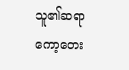သူ၏ဆရာ ကော့တေး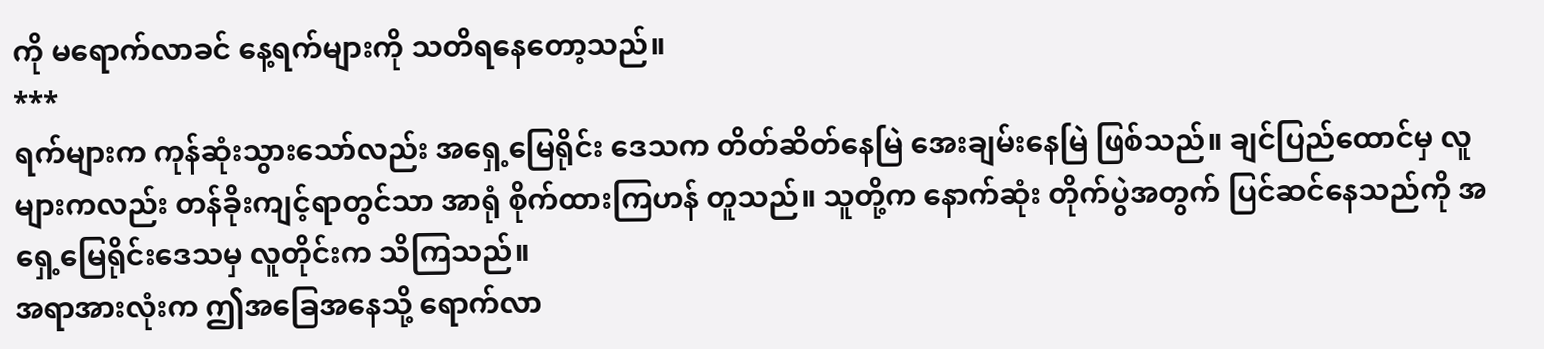ကို မရောက်လာခင် နေ့ရက်များကို သတိရနေတော့သည်။
***
ရက်များက ကုန်ဆုံးသွားသော်လည်း အရှေ့မြေရိုင်း ဒေသက တိတ်ဆိတ်နေမြဲ အေးချမ်းနေမြဲ ဖြစ်သည်။ ချင်ပြည်ထောင်မှ လူများကလည်း တန်ခိုးကျင့်ရာတွင်သာ အာရုံ စိုက်ထားကြဟန် တူသည်။ သူတို့က နောက်ဆုံး တိုက်ပွဲအတွက် ပြင်ဆင်နေသည်ကို အရှေ့မြေရိုင်းဒေသမှ လူတိုင်းက သိကြသည်။
အရာအားလုံးက ဤအခြေအနေသို့ ရောက်လာ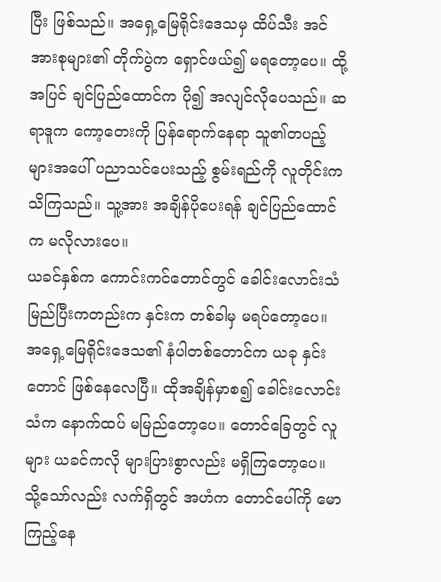ပြီး ဖြစ်သည်။ အရှေ့မြေရိုင်းဒေသမှ ထိပ်သီး အင်အားစုများ၏ တိုက်ပွဲက ရှောင်ဖယ်၍ မရတော့ပေ။ ထို့အပြင် ချင်ပြည်ထောင်က ပို၍ အလျင်လိုပေသည်။ ဆရာဒူက ကော့တေးကို ပြန်ရောက်နေရာ သူ၏တပည့်များအပေါ် ပညာသင်ပေးသည့် စွမ်းရည်ကို လူတိုင်းက သိကြသည်။ သူ့အား အချိန်ပိုပေးရန် ချင်ပြည်ထောင်က မလိုလားပေ။
ယခင်နှစ်က ကောင်းကင်တောင်တွင် ခေါင်းလောင်းသံ မြည်ပြီးကတည်းက နှင်းက တစ်ခါမှ မရပ်တော့ပေ။ အရှေ့မြေရိုင်းဒေသ၏ နံပါတစ်တောင်က ယခု နှင်းတောင် ဖြစ်နေလေပြီ။ ထိုအချိန်မှာစ၍ ခေါင်းလောင်းသံက နောက်ထပ် မမြည်တော့ပေ။ တောင်ခြေတွင် လူများ ယခင်ကလို များပြားစွာလည်း မရှိကြတော့ပေ။ သို့သော်လည်း လက်ရှိတွင် အဟံက တောင်ပေါ်ကို မောကြည့်နေ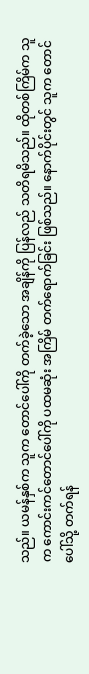သည်။ ယမန်နှစ်က သူက တောင်ပေါ်ကို တက်ခဲ့သော အချိန်ကို ပြန်လည် သတိရမိသည်။ ထိုတစ်ကြိမ်က သူက ကောင်းကင်တောင်ပေါ်ကို ပထမဆုံး အကြိမ် တက်ရောက်ခြင်း ဖြစ်သည်။ နောက်ပိုင်းတွင် သူက တောင်ပေါ်သို့ တက်ရန်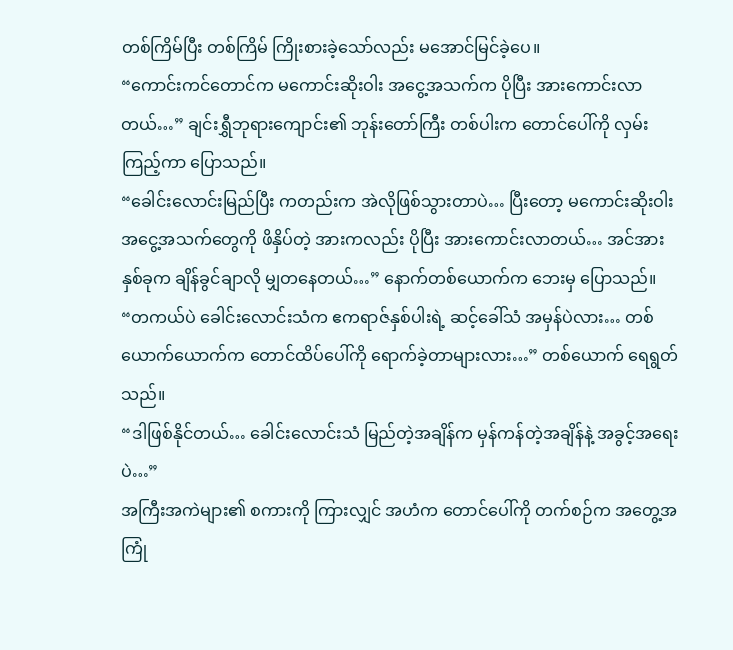တစ်ကြိမ်ပြီး တစ်ကြိမ် ကြိုးစားခဲ့သော်လည်း မအောင်မြင်ခဲ့ပေ။
“ကောင်းကင်တောင်က မကောင်းဆိုးဝါး အငွေ့အသက်က ပိုပြီး အားကောင်းလာတယ်…” ချင်းရွှီဘုရားကျောင်း၏ ဘုန်းတော်ကြီး တစ်ပါးက တောင်ပေါ်ကို လှမ်းကြည့်ကာ ပြောသည်။
“ခေါင်းလောင်းမြည်ပြီး ကတည်းက အဲလိုဖြစ်သွားတာပဲ… ပြီးတော့ မကောင်းဆိုးဝါး အငွေ့အသက်တွေကို ဖိနှိပ်တဲ့ အားကလည်း ပိုပြီး အားကောင်းလာတယ်… အင်အားနှစ်ခုက ချိန်ခွင်ချာလို မျှတနေတယ်…” နောက်တစ်ယောက်က ဘေးမှ ပြောသည်။
“တကယ်ပဲ ခေါင်းလောင်းသံက ဧကရာဇ်နှစ်ပါးရဲ့ ဆင့်ခေါ်သံ အမှန်ပဲလား… တစ်ယောက်ယောက်က တောင်ထိပ်ပေါ်ကို ရောက်ခဲ့တာများလား…” တစ်ယောက် ရေရွတ်သည်။
“ဒါဖြစ်နိုင်တယ်… ခေါင်းလောင်းသံ မြည်တဲ့အချိန်က မှန်ကန်တဲ့အချိန်နဲ့ အခွင့်အရေးပဲ…”
အကြီးအကဲများ၏ စကားကို ကြားလျှင် အဟံက တောင်ပေါ်ကို တက်စဉ်က အတွေ့အကြုံ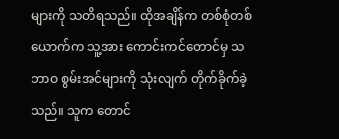များကို သတိရသည်။ ထိုအချိန်က တစ်စုံတစ်ယောက်က သူ့အား ကောင်းကင်တောင်မှ သဘာဝ စွမ်းအင်များကို သုံးလျက် တိုက်ခိုက်ခဲ့သည်။ သူက တောင်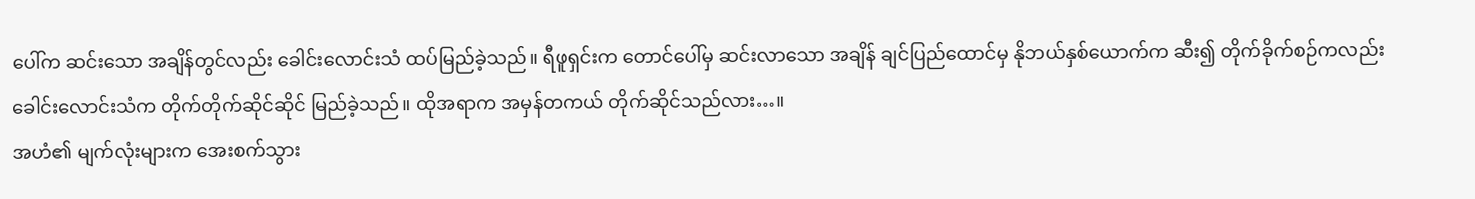ပေါ်က ဆင်းသော အချိန်တွင်လည်း ခေါင်းလောင်းသံ ထပ်မြည်ခဲ့သည်။ ရီဖူရှင်းက တောင်ပေါ်မှ ဆင်းလာသော အချိန် ချင်ပြည်ထောင်မှ နိုဘယ်နှစ်ယောက်က ဆီး၍ တိုက်ခိုက်စဉ်ကလည်း ခေါင်းလောင်းသံက တိုက်တိုက်ဆိုင်ဆိုင် မြည်ခဲ့သည်။ ထိုအရာက အမှန်တကယ် တိုက်ဆိုင်သည်လား…။
အဟံ၏ မျက်လုံးများက အေးစက်သွား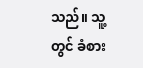သည်။ သူ့တွင် ခံစား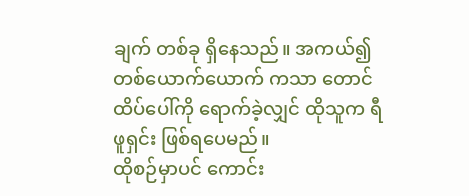ချက် တစ်ခု ရှိနေသည်။ အကယ်၍ တစ်ယောက်ယောက် ကသာ တောင်ထိပ်ပေါ်ကို ရောက်ခဲ့လျှင် ထိုသူက ရီဖူရှင်း ဖြစ်ရပေမည်။
ထိုစဉ်မှာပင် ကောင်း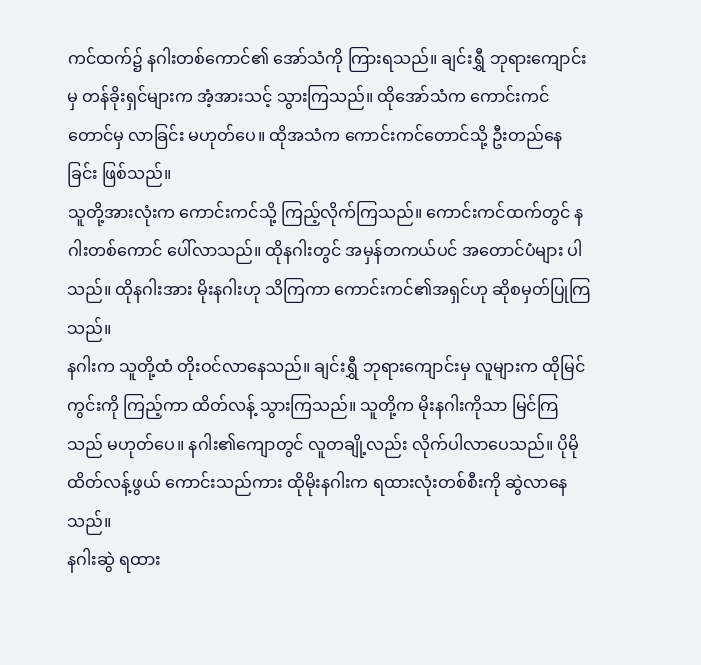ကင်ထက်၌ နဂါးတစ်ကောင်၏ အော်သံကို ကြားရသည်။ ချင်းရွှီ ဘုရားကျောင်းမှ တန်ခိုးရှင်များက အံ့အားသင့် သွားကြသည်။ ထိုအော်သံက ကောင်းကင်တောင်မှ လာခြင်း မဟုတ်ပေ။ ထိုအသံက ကောင်းကင်တောင်သို့ ဦးတည်နေခြင်း ဖြစ်သည်။
သူတို့အားလုံးက ကောင်းကင်သို့ ကြည့်လိုက်ကြသည်။ ကောင်းကင်ထက်တွင် နဂါးတစ်ကောင် ပေါ်လာသည်။ ထိုနဂါးတွင် အမှန်တကယ်ပင် အတောင်ပံများ ပါသည်။ ထိုနဂါးအား မိုးနဂါးဟု သိကြကာ ကောင်းကင်၏အရှင်ဟု ဆိုစမှတ်ပြုကြသည်။
နဂါးက သူတို့ထံ တိုးဝင်လာနေသည်။ ချင်းရွှီ ဘုရားကျောင်းမှ လူများက ထိုမြင်ကွင်းကို ကြည့်ကာ ထိတ်လန့် သွားကြသည်။ သူတို့က မိုးနဂါးကိုသာ မြင်ကြသည် မဟုတ်ပေ။ နဂါး၏ကျောတွင် လူတချို့လည်း လိုက်ပါလာပေသည်။ ပိုမို ထိတ်လန့်ဖွယ် ကောင်းသည်ကား ထိုမိုးနဂါးက ရထားလုံးတစ်စီးကို ဆွဲလာနေသည်။
နဂါးဆွဲ ရထား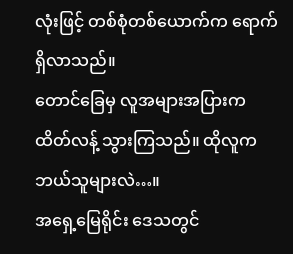လုံးဖြင့် တစ်စုံတစ်ယောက်က ရောက်ရှိလာသည်။
တောင်ခြေမှ လူအများအပြားက ထိတ်လန့် သွားကြသည်။ ထိုလူက ဘယ်သူများလဲ…။
အရှေ့မြေရိုင်း ဒေသတွင်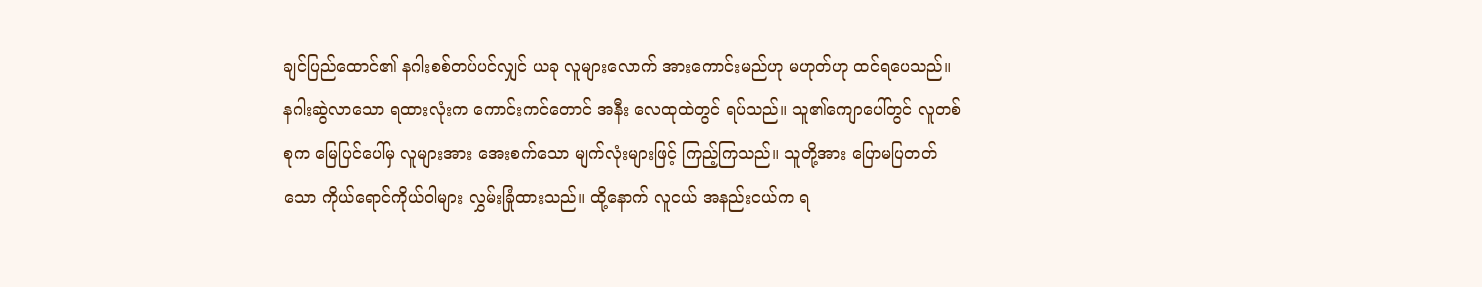ချင်ပြည်ထောင်၏ နဂါးစစ်တပ်ပင်လျှင် ယခု လူများလောက် အားကောင်းမည်ဟု မဟုတ်ဟု ထင်ရပေသည်။
နဂါးဆွဲလာသော ရထားလုံးက ကောင်းကင်တောင် အနီး လေထုထဲတွင် ရပ်သည်။ သူ၏ကျောပေါ်တွင် လူတစ်စုက မြေပြင်ပေါ်မှ လူများအား အေးစက်သော မျက်လုံးများဖြင့် ကြည့်ကြသည်။ သူတို့အား ပြောမပြတတ်သော ကိုယ်ရောင်ကိုယ်ဝါများ လွှမ်းခြုံထားသည်။ ထို့နောက် လူငယ် အနည်းငယ်က ရ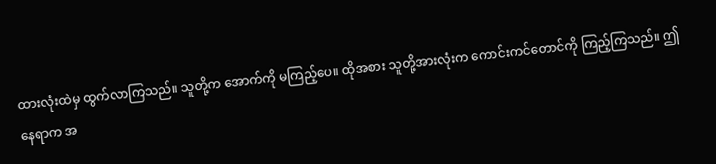ထားလုံးထဲမှ ထွက်လာကြသည်။ သူတို့က အောက်ကို မကြည့်ပေ။ ထိုအစား သူတို့အားလုံးက ကောင်းကင်တောင်ကို ကြည့်ကြသည်။ ဤနေရာက အ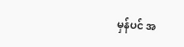မှန်ပင် အ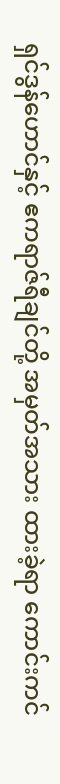ရှင်ဒွန်ဟောင်နှင့် ဧကရာဇ်ရီချင်တို့ အမှတ်အသား ထားခဲ့ရာ ကောင်းကင်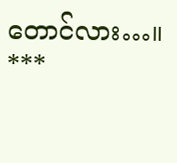တောင်လား…။
***